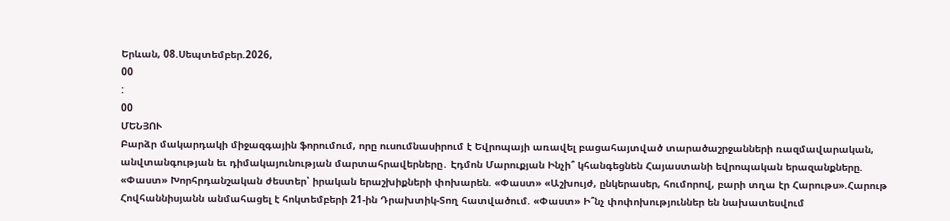Երևան, 08.Սեպտեմբեր.2026,
00
:
00
ՄԵՆՅՈՒ
Բարձր մակարդակի միջազգային ֆորումում, որը ուսումնասիրում է Եվրոպայի առավել բացահայտված տարածաշրջանների ռազմավարական, անվտանգության եւ դիմակայունության մարտահրավերները․ Էդմոն Մարուքյան Ինչի՞ կհանգեցնեն Հայաստանի եվրոպական երազանքները. «Փաստ» Խորհրդանշական ժեստեր՝ իրական երաշխիքների փոխարեն. «Փաստ» «Աշխույժ, ընկերասեր, հումորով, բարի տղա էր Հարութս».Հարութ Հովհաննիսյանն անմահացել է հոկտեմբերի 21-ին Դրախտիկ-Տող հատվածում. «Փաստ» Ի՞նչ փոփոխություններ են նախատեսվում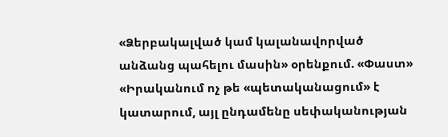«Ձերբակալված կամ կալանավորված անձանց պահելու մասին» օրենքում. «Փաստ» «Իրականում ոչ թե «պետականացում» է կատարում, այլ ընդամենը սեփականության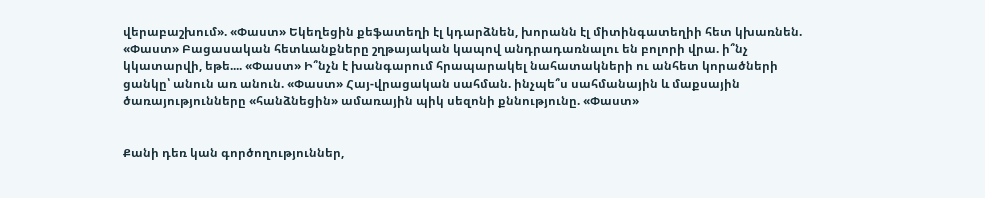վերաբաշխում». «Փաստ» Եկեղեցին քեֆատեղի էլ կդարձնեն, խորանն էլ միտինգատեղիի հետ կխառնեն. «Փաստ» Բացասական հետևանքները շղթայական կապով անդրադառնալու են բոլորի վրա. ի՞նչ կկատարվի, եթե.... «Փաստ» Ի՞նչն է խանգարում հրապարակել նահատակների ու անհետ կորածների ցանկը՝ անուն առ անուն. «Փաստ» Հայ-վրացական սահման. ինչպե՞ս սահմանային և մաքսային ծառայությունները «հանձնեցին» ամառային պիկ սեզոնի քննությունը. «Փաստ»


Քանի դեռ կան գործողություններ,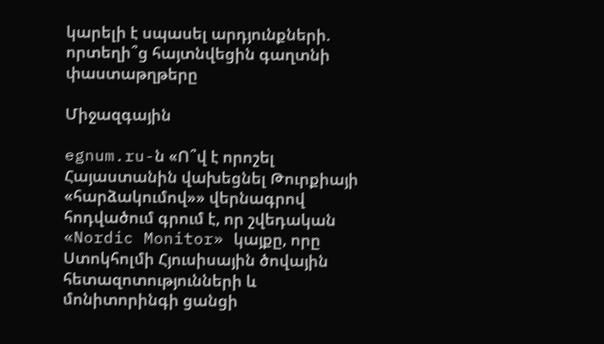կարելի է սպասել արդյունքների. որտեղի՞ց հայտնվեցին գաղտնի փաստաթղթերը

Միջազգային

egnum.ru-ն «Ո՞վ է որոշել Հայաստանին վախեցնել Թուրքիայի «հարձակումով»» վերնագրով հոդվածում գրում է, որ շվեդական «Nordic Monitor» կայքը, որը Ստոկհոլմի Հյուսիսային ծովային հետազոտությունների և մոնիտորինգի ցանցի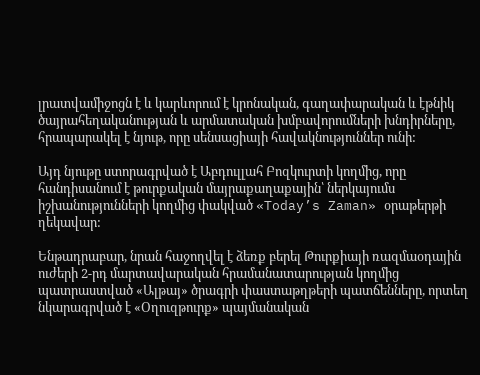լրատվամիջոցն է և կարևորում է կրոնական, գաղափարական և էթնիկ ծայրահեղականության և արմատական խմբավորումների խնդիրները, հրապարակել է նյութ, որը սենսացիայի հավակնություններ ունի:

Այդ նյութը ստորագրված է Աբդուլլահ Բոզկուրտի կողմից, որը հանդիսանում է թուրքական մայրաքաղաքային՝ ներկայումս իշխանությունների կողմից փակված «Today’s Zaman» օրաթերթի ղեկավար:

Ենթադրաբար, նրան հաջողվել է ձեռք բերել Թուրքիայի ռազմաօդային ուժերի 2-րդ մարտավարական հրամանատարության կողմից պատրաստված «Ալթայ» ծրագրի փաստաթղթերի պատճենները, որտեղ նկարագրված է «Օղուզթուրք» պայմանական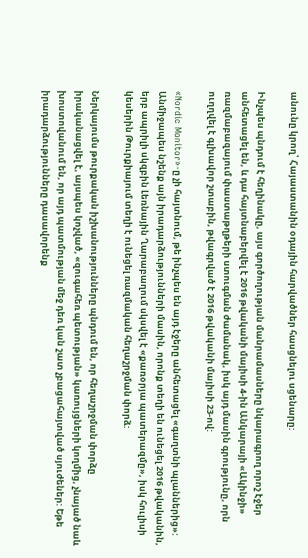անունը կրող՝ Հայաստանին օդային հարվածներ հասցնելու սցենարը:

Ինչպես պնդում է հեղինակը, այս գործողության մանրամասները նկարագրող որոշ էջեր անհետացել են, և դա հայտնաբերվել է 2016 թվականի մայիսի 4-ին Անկարայի «Ակինջի» ռազմաբազայում փաստաթղթերի ստուգման ժամանակ, իսկ այդ մասին գրությունը, որն ուղղվել է գլխավոր շտաբին, թվագրված է 2016 թվականի մայիսի 23-ով:

«Nordic Monitor»-ը չի հայտնում, թե ինչպես են այդ էջերը անհետացել «գաղտնի պլաններից»: Անմիջապես նշենք այն իրադարձությունների մասին, որոնք տեղի են ունեցել 2016 թվականին, երբ ապրիլի սկզբին Լեռնային Ղարաբաղում սկսվել է «քառօրյա պատերազմը», իսկ հուլիսի կեսերին Թուրքիայում տեղի է ունեցել ռազմական հեղաշրջման փորձ:

Ներկայումս թուրքական իշխանությունները պնդում են, որ հեղաշրջման փորձը իրականացվել է, այսպես կոչված, «զուգահեռ պետության» կառույցների կողմից, չնայած նաև խոստովանում են, որ այդ պատմության մեջ դեռ կան շատ չբացահայտված սյուժեներ: Եթե իրադարձությունները դասավորենք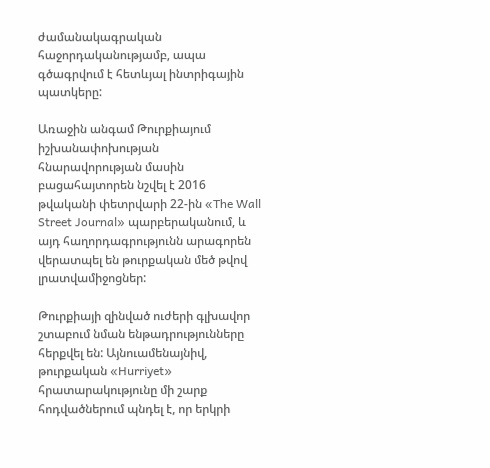ժամանակագրական հաջորդականությամբ, ապա գծագրվում է հետևյալ ինտրիգային պատկերը:

Առաջին անգամ Թուրքիայում իշխանափոխության հնարավորության մասին բացահայտորեն նշվել է 2016 թվականի փետրվարի 22-ին «The Wall Street Journal» պարբերականում, և այդ հաղորդագրությունն արագորեն վերատպել են թուրքական մեծ թվով լրատվամիջոցներ:

Թուրքիայի զինված ուժերի գլխավոր շտաբում նման ենթադրությունները հերքվել են: Այնուամենայնիվ, թուրքական «Hurriyet» հրատարակությունը մի շարք հոդվածներում պնդել է, որ երկրի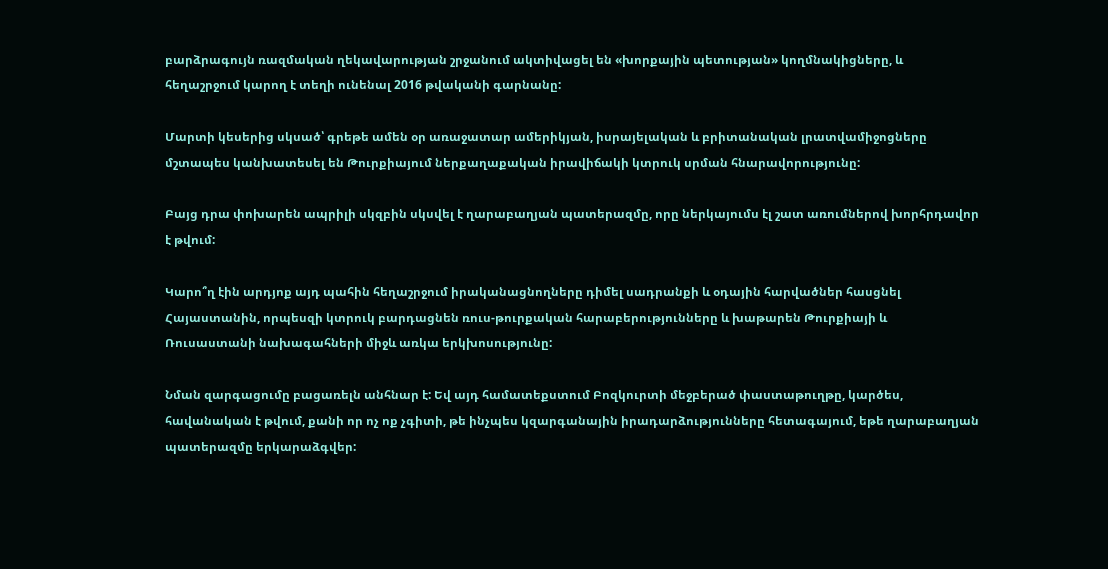բարձրագույն ռազմական ղեկավարության շրջանում ակտիվացել են «խորքային պետության» կողմնակիցները, և հեղաշրջում կարող է տեղի ունենալ 2016 թվականի գարնանը:

Մարտի կեսերից սկսած՝ գրեթե ամեն օր առաջատար ամերիկյան, իսրայելական և բրիտանական լրատվամիջոցները մշտապես կանխատեսել են Թուրքիայում ներքաղաքական իրավիճակի կտրուկ սրման հնարավորությունը:

Բայց դրա փոխարեն ապրիլի սկզբին սկսվել է ղարաբաղյան պատերազմը, որը ներկայումս էլ շատ առումներով խորհրդավոր է թվում:

Կարո՞ղ էին արդյոք այդ պահին հեղաշրջում իրականացնողները դիմել սադրանքի և օդային հարվածներ հասցնել Հայաստանին, որպեսզի կտրուկ բարդացնեն ռուս-թուրքական հարաբերությունները և խաթարեն Թուրքիայի և Ռուսաստանի նախագահների միջև առկա երկխոսությունը:

Նման զարգացումը բացառելն անհնար է: Եվ այդ համատեքստում Բոզկուրտի մեջբերած փաստաթուղթը, կարծես, հավանական է թվում, քանի որ ոչ ոք չգիտի, թե ինչպես կզարգանային իրադարձությունները հետագայում, եթե ղարաբաղյան պատերազմը երկարաձգվեր: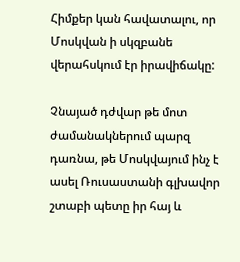Հիմքեր կան հավատալու, որ Մոսկվան ի սկզբանե վերահսկում էր իրավիճակը:

Չնայած դժվար թե մոտ ժամանակներում պարզ դառնա, թե Մոսկվայում ինչ է ասել Ռուսաստանի գլխավոր շտաբի պետը իր հայ և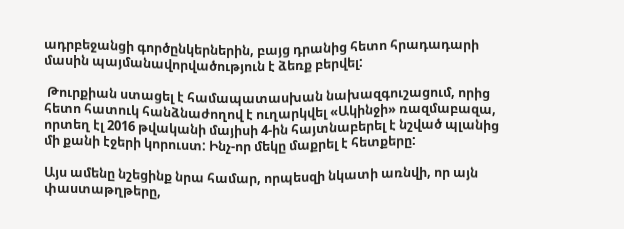ադրբեջանցի գործընկերներին, բայց դրանից հետո հրադադարի մասին պայմանավորվածություն է ձեռք բերվել:

 Թուրքիան ստացել է համապատասխան նախազգուշացում, որից հետո հատուկ հանձնաժողով է ուղարկվել «Ակինջի» ռազմաբազա, որտեղ էլ 2016 թվականի մայիսի 4-ին հայտնաբերել է նշված պլանից մի քանի էջերի կորուստ: Ինչ-որ մեկը մաքրել է հետքերը:

Այս ամենը նշեցինք նրա համար, որպեսզի նկատի առնվի, որ այն փաստաթղթերը,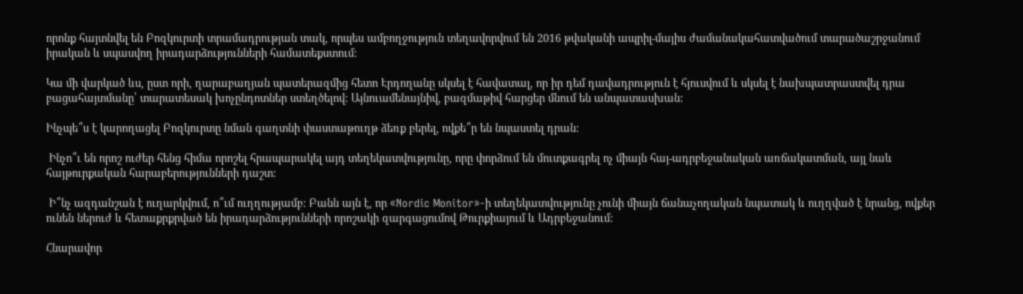որոնք հայտնվել են Բոզկուրտի տրամադրության տակ, որպես ամբողջություն տեղավորվում են 2016 թվականի ապրիլ-մայիս ժամանակահատվածում տարածաշրջանում իրական և սպասվող իրադարձությունների համատեքստում:

Կա մի վարկած ևս, ըստ որի, ղարաբաղյան պատերազմից հետո Էրդողանը սկսել է հավատալ, որ իր դեմ դավադրություն է հյուսվում և սկսել է նախպատրաստվել դրա բացահայտմանը՝ տարատեսակ խոչընդոտներ ստեղծելով: Այնուամենայնիվ, բազմաթիվ հարցեր մնում են անպատասխան:

Ինչպե՞ս է կարողացել Բոզկուրտը նման գաղտնի փաստաթուղթ ձեռք բերել, ովքե՞ր են նպաստել դրան:

 Ինչո՞ւ են որոշ ուժեր հենց հիմա որոշել հրապարակել այդ տեղեկատվությունը, որը փորձում են մուտքագրել ոչ միայն հայ-ադրբեջանական առճակատման, այլ նաև հայթուրքական հարաբերությունների դաշտ:

 Ի՞նչ ազդանշան է ուղարկվում, ո՞ւմ ուղղությամբ: Բանն այն է, որ «Nordic Monitor»-ի տեղեկատվությունը չունի միայն ճանաչողական նպատակ և ուղղված է նրանց, ովքեր ունեն ներուժ և հետաքրքրված են իրադարձությունների որոշակի զարգացումով Թուրքիայում և Ադրբեջանում:

Հնարավոր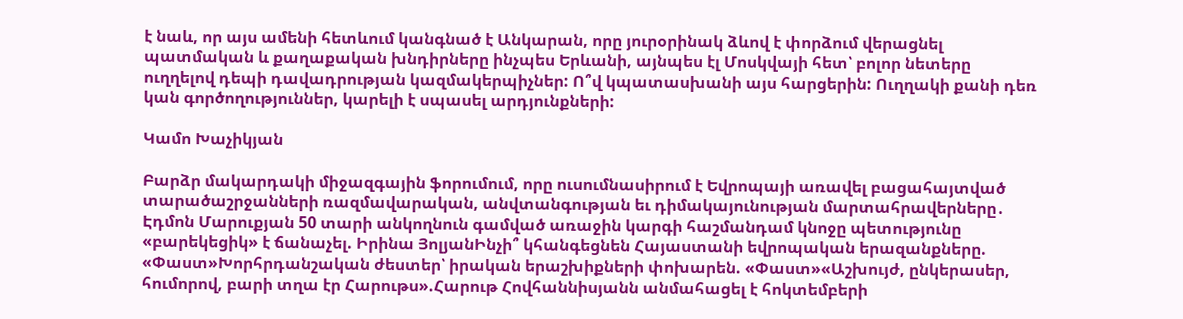է նաև, որ այս ամենի հետևում կանգնած է Անկարան, որը յուրօրինակ ձևով է փորձում վերացնել պատմական և քաղաքական խնդիրները ինչպես Երևանի, այնպես էլ Մոսկվայի հետ՝ բոլոր նետերը ուղղելով դեպի դավադրության կազմակերպիչներ: Ո՞վ կպատասխանի այս հարցերին: Ուղղակի քանի դեռ կան գործողություններ, կարելի է սպասել արդյունքների:

Կամո Խաչիկյան

Բարձր մակարդակի միջազգային ֆորումում, որը ուսումնասիրում է Եվրոպայի առավել բացահայտված տարածաշրջանների ռազմավարական, անվտանգության եւ դիմակայունության մարտահրավերները․ Էդմոն Մարուքյան 50 տարի անկողնուն գամված առաջին կարգի հաշմանդամ կնոջը պետությունը «բարեկեցիկ» է ճանաչել. Իրինա ՅոլյանԻնչի՞ կհանգեցնեն Հայաստանի եվրոպական երազանքները. «Փաստ»Խորհրդանշական ժեստեր՝ իրական երաշխիքների փոխարեն. «Փաստ»«Աշխույժ, ընկերասեր, հումորով, բարի տղա էր Հարութս».Հարութ Հովհաննիսյանն անմահացել է հոկտեմբերի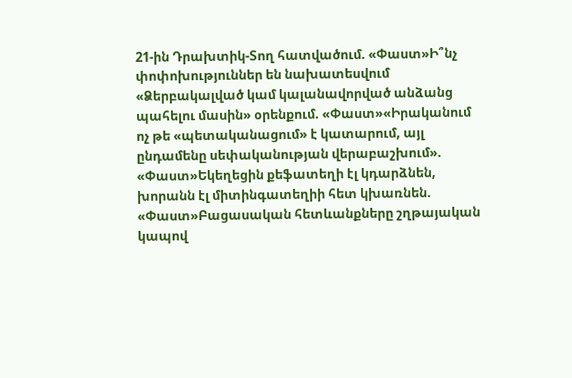21-ին Դրախտիկ-Տող հատվածում. «Փաստ»Ի՞նչ փոփոխություններ են նախատեսվում «Ձերբակալված կամ կալանավորված անձանց պահելու մասին» օրենքում. «Փաստ»«Իրականում ոչ թե «պետականացում» է կատարում, այլ ընդամենը սեփականության վերաբաշխում». «Փաստ»Եկեղեցին քեֆատեղի էլ կդարձնեն, խորանն էլ միտինգատեղիի հետ կխառնեն. «Փաստ»Բացասական հետևանքները շղթայական կապով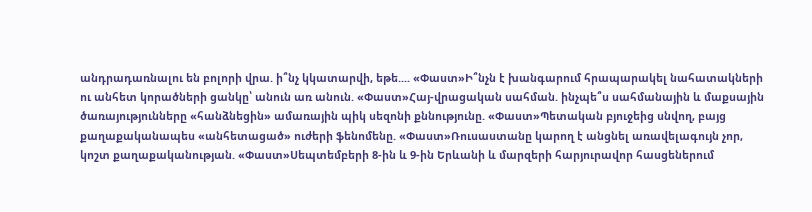անդրադառնալու են բոլորի վրա. ի՞նչ կկատարվի, եթե.... «Փաստ»Ի՞նչն է խանգարում հրապարակել նահատակների ու անհետ կորածների ցանկը՝ անուն առ անուն. «Փաստ»Հայ-վրացական սահման. ինչպե՞ս սահմանային և մաքսային ծառայությունները «հանձնեցին» ամառային պիկ սեզոնի քննությունը. «Փաստ»Պետական բյուջեից սնվող, բայց քաղաքականապես «անհետացած» ուժերի ֆենոմենը. «Փաստ»Ռուսաստանը կարող է անցնել առավելագույն չոր, կոշտ քաղաքականության. «Փաստ»Սեպտեմբերի 8-ին և 9-ին Երևանի և մարզերի հարյուրավոր հասցեներում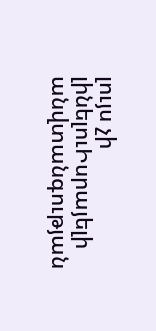լույս չի լինելուԻսրայելի անվտանգության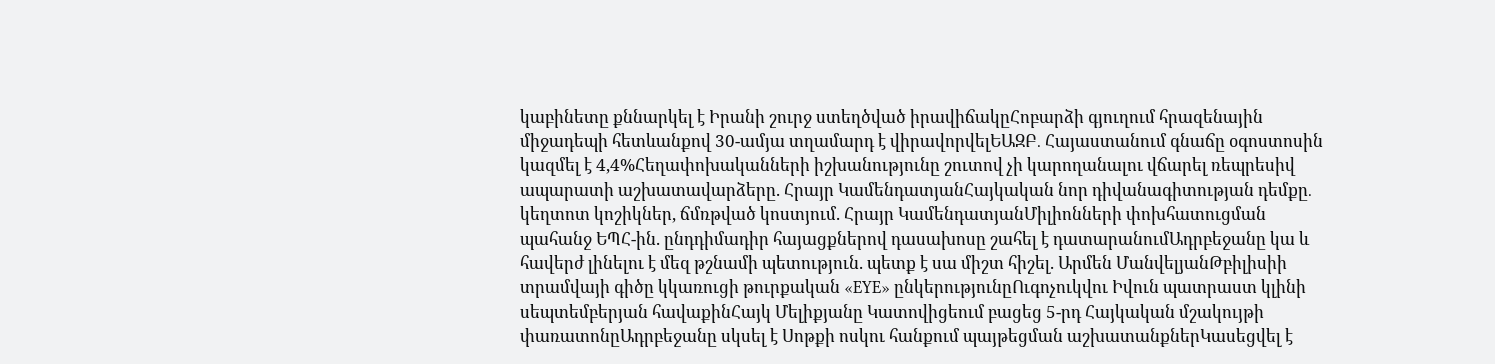կաբինետը քննարկել է Իրանի շուրջ ստեղծված իրավիճակըՀոբարձի գյուղում հրազենային միջադեպի հետևանքով 30-ամյա տղամարդ է վիրավորվելԵԱԶԲ․ Հայաստանում գնաճը օգոստոսին կազմել է 4,4%Հեղափոխականների իշխանությունը շուտով չի կարողանալու վճարել ռեպրեսիվ ապարատի աշխատավարձերը. Հրայր ԿամենդատյանՀայկական նոր դիվանագիտության դեմքը․ կեղտոտ կոշիկներ, ճմռթված կոստյում. Հրայր ԿամենդատյանՄիլիոնների փոխհատուցման պահանջ ԵՊՀ-ին. ընդդիմադիր հայացքներով դասախոսը շահել է դատարանումԱդրբեջանը կա և հավերժ լինելու է մեզ թշնամի պետություն. պետք է սա միշտ հիշել. Արմեն ՄանվելյանԹբիլիսիի տրամվայի գիծը կկառուցի թուրքական «EYE» ընկերությունըՈւգոչուկվու Իվուն պատրաստ կլինի սեպտեմբերյան հավաքինՀայկ Մելիքյանը Կատովիցեում բացեց 5-րդ Հայկական մշակույթի փառատոնըԱդրբեջանը սկսել է Սոթքի ոսկու հանքում պայթեցման աշխատանքներԿասեցվել է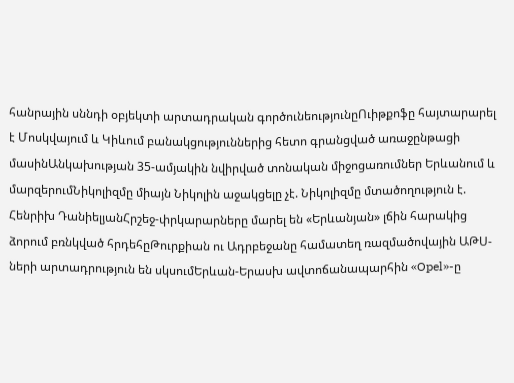հանրային սննդի օբյեկտի արտադրական գործունեությունըՈւիթքոֆը հայտարարել է Մոսկվայում և Կիևում բանակցություններից հետո գրանցված առաջընթացի մասինԱնկախության 35-ամյակին նվիրված տոնական միջոցառումներ Երևանում և մարզերումՆիկոլիզմը միայն Նիկոլին աջակցելը չէ. Նիկոլիզմը մտածողություն է. Հենրիխ ԴանիելյանՀրշեջ-փրկարարները մարել են «Երևանյան» լճին հարակից ձորում բռնկված հրդեհըԹուրքիան ու Ադրբեջանը համատեղ ռազմածովային ԱԹՍ-ների արտադրություն են սկսումԵրևան-Երասխ ավտոճանապարհին «Opel»-ը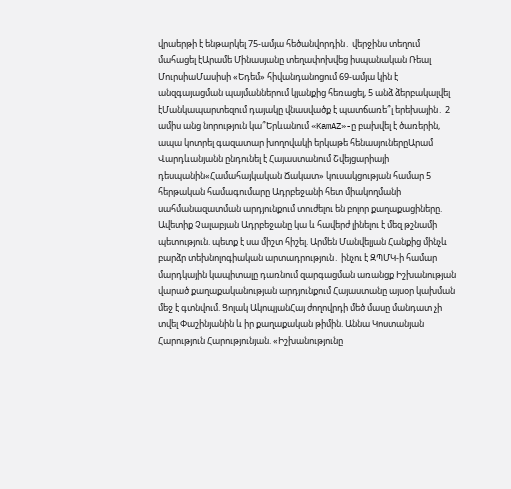վրաերթի է ենթարկել 75-ամյա հեծանվորդին․ վերջինս տեղում մահացել էԱրամե Մինասյանը տեղափոխվեց իսպանական Ռեալ ՄուրսիաՄասիսի «Եդեմ» հիվանդանոցում 69-ամյա կին է անզգայացման պայմաններում կյանքից հեռացել, 5 անձ ձերբակալվել էՄանկապարտեզում դայակը վնասվածք է պատճառե՞լ երեխային․ 2 ամիս անց նորություն կա՞Երևանում «KamAZ»-ը բախվել է ծառերին, ապա կոտրել գազատար խողովակի երկաթե հենասյուներըԱրամ Վարդևանյանն ընդունել է Հայաստանում Շվեյցարիայի դեսպանին«Համահայկական Ճակատ» կուսակցության համար 5 հերթական համագումարը Ադրբեջանի հետ միակողմանի սահմանազատման արդյունքում տուժելու են բոլոր քաղաքացիները. Ավետիք Չալաբյան Ադրբեջանը կա և հավերժ լինելու է մեզ թշնամի պետություն. պետք է սա միշտ հիշել. Արմեն Մանվելյան Հանքից մինչև բարձր տեխնոլոգիական արտադրություն․ ինչու է ԶՊՄԿ-ի համար մարդկային կապիտալը դառնում զարգացման առանցք Իշխանության վարած քաղաքականության արդյունքում Հայաստանը այսօր կախման մեջ է գտնվում. Ցոլակ ԱկոպյանՀայ ժողովրդի մեծ մասը մանդատ չի տվել Փաշինյանին և իր քաղաքական թիմին. Աննա Կոստանյան Հարություն Հարությունյան. «Իշխանությունը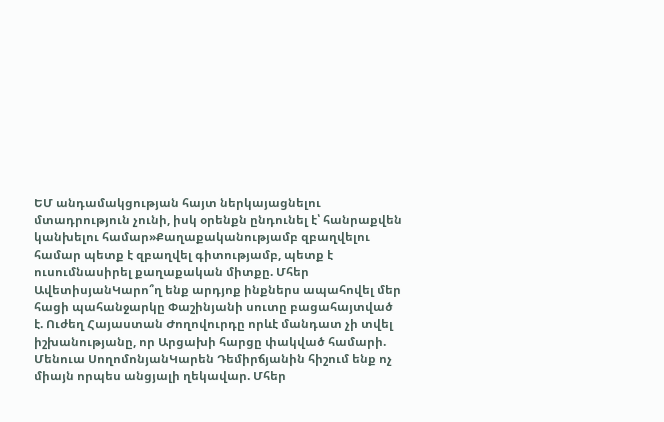ԵՄ անդամակցության հայտ ներկայացնելու մտադրություն չունի, իսկ օրենքն ընդունել է՝ հանրաքվեն կանխելու համար»Քաղաքականությամբ զբաղվելու համար պետք է զբաղվել գիտությամբ, պետք է ուսումնասիրել քաղաքական միտքը. Մհեր ԱվետիսյանԿարո՞ղ ենք արդյոք ինքներս ապահովել մեր հացի պահանջարկը Փաշինյանի սուտը բացահայտված է. Ուժեղ Հայաստան Ժողովուրդը որևէ մանդատ չի տվել իշխանությանը, որ Արցախի հարցը փակված համարի. Մենուա ՍողոմոնյանԿարեն Դեմիրճյանին հիշում ենք ոչ միայն որպես անցյալի ղեկավար. Մհեր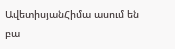ԱվետիսյանՀիմա ասում են բա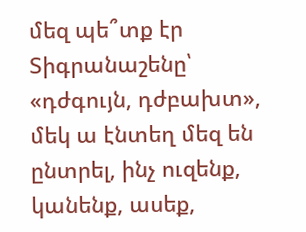մեզ պե՞տք էր Տիգրանաշենը՝ «դժգույն, դժբախտ», մեկ ա էնտեղ մեզ են ընտրել, ինչ ուզենք, կանենք, ասեք,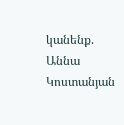կանենք. Աննա Կոստանյան